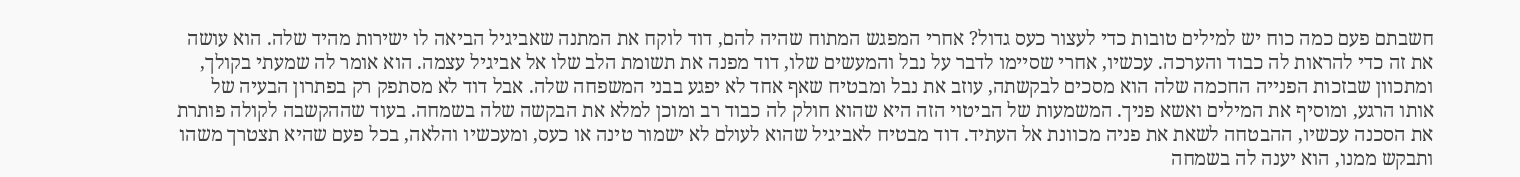חשבתם פעם כמה כוח יש למילים טובות כדי לעצור כעס גדול? אחרי המפגש המתוח שהיה להם, דוד לוקח את המתנה שאביגיל הביאה לו ישירות מהיד שלה. הוא עושה את זה כדי להראות לה כבוד והערכה. עכשיו, אחרי שסיימו לדבר על נבל והמעשים שלו, דוד מפנה את תשומת הלב שלו אל אביגיל עצמה. הוא אומר לה שמעתי בקולך, ומתכוון שבזכות הפנייה החכמה שלה הוא מסכים לבקשתה, עוזב את נבל ומבטיח שאף אחד לא יפגע בבני המשפחה שלה. אבל דוד לא מסתפק רק בפתרון הבעיה של אותו הרגע, ומוסיף את המילים ואשא פניך. המשמעות של הביטוי הזה היא שהוא חולק לה כבוד רב ומוכן למלא את הבקשה שלה בשמחה. בעוד שההקשבה לקולה פותרת את הסכנה עכשיו, ההבטחה לשאת את פניה מכוונת אל העתיד. דוד מבטיח לאביגיל שהוא לעולם לא ישמור טינה או כעס, ומעכשיו והלאה, בכל פעם שהיא תצטרך משהו ותבקש ממנו, הוא יענה לה בשמחה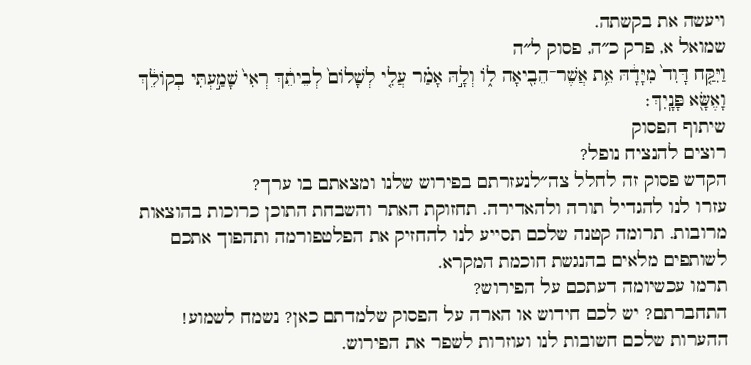ויעשה את בקשתה.
שמואל א, פרק כ״ה, פסוק ל״ה
וַיִּקַּ֤ח דָּוִד֙ מִיָּדָ֔הּ אֵ֥ת אֲשֶׁר־הֵבִ֖יאָה ל֑וֹ וְלָ֣הּ אָמַ֗ר עֲלִ֤י לְשָׁלוֹם֙ לְבֵיתֵ֔ךְ רְאִי֙ שָׁמַ֣עְתִּי בְקוֹלֵ֔ךְ וָאֶשָּׂ֖א פָּנָֽיִךְ׃
שיתוף הפסוק
רוצים להנציח נופל?
הקדש פסוק זה לחלל צה״לנעזרתם בפירוש שלנו ומצאתם בו ערך?
עזרו לנו להגדיל תורה ולהאדירה. תחזוקת האתר והשבחת התוכן כרוכות בהוצאות מרובות. תרומה קטנה שלכם תסייע לנו להחזיק את הפלטפורמה ותהפוך אתכם לשותפים מלאים בהנגשת חוכמת המקרא.
תרמו עכשיומה דעתכם על הפירוש?
התחברתם? יש לכם חידוש או הארה על הפסוק שלמדתם כאן? נשמח לשמוע!
ההערות שלכם חשובות לנו ועוזרות לשפר את הפירוש.